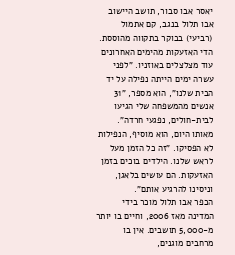יאסר אבו סבור, תושב היישוב אבו תלול בנגב, קם אתמול (רביעי) בבוקר בתקווה מהוססת. הדי האזעקות מהימים האחרונים עוד מצלצלים באוזניו. "לפני עשרה ימים הייתה נפילה על יד הבית שלנו", הוא מספר, "31 אנשים מהמשפחה שלי הגיעו לבית-חולים, נפגעי חרדה".
מאותו היום, הוא מוסיף, הנפילות לא הפסיקו. "זה כל הזמן מעל לראש שלנו. הילדים בוכים בזמן האזעקות. הם עושים בלאגן, וניסינו להרגיע אותם".
הכפר אבו תלול מוכר בידי המדינה מאז 2006, וחיים בו יותר מ-5,000 תושבים. אין בו מרחבים מוגנים,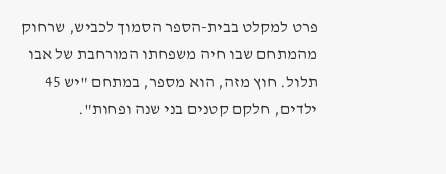פרט למקלט בבית-הספר הסמוך לכביש, שרחוק מהמתחם שבו חיה משפחתו המורחבת של אבו תלול. חוץ מזה, הוא מספר, במתחם "יש 45 ילדים, חלקם קטנים בני שנה ופחות".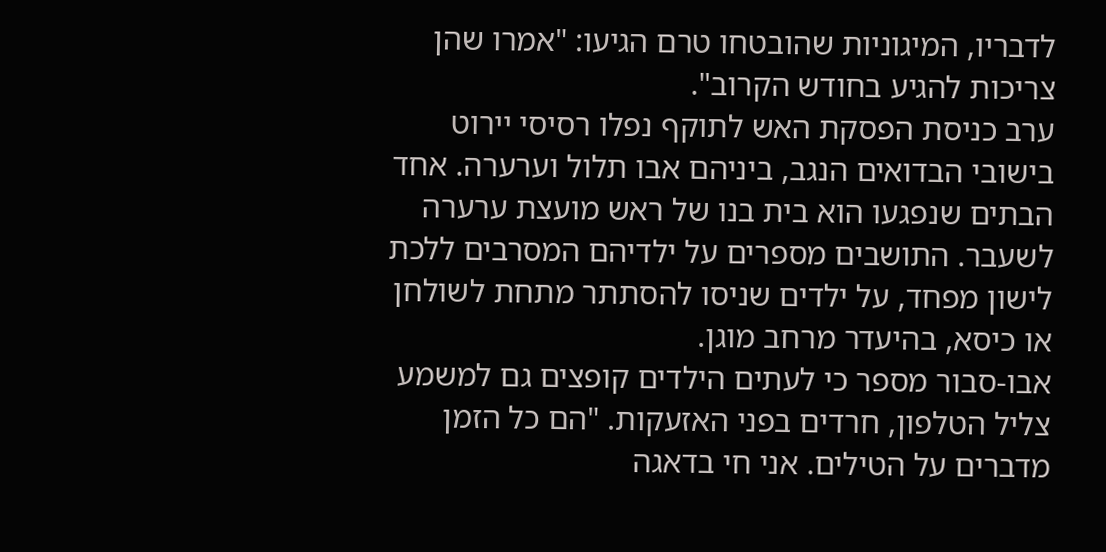לדבריו, המיגוניות שהובטחו טרם הגיעו: "אמרו שהן צריכות להגיע בחודש הקרוב".
ערב כניסת הפסקת האש לתוקף נפלו רסיסי יירוט בישובי הבדואים הנגב, ביניהם אבו תלול וערערה. אחד הבתים שנפגעו הוא בית בנו של ראש מועצת ערערה לשעבר. התושבים מספרים על ילדיהם המסרבים ללכת לישון מפחד, על ילדים שניסו להסתתר מתחת לשולחן או כיסא, בהיעדר מרחב מוגן.
אבו-סבור מספר כי לעתים הילדים קופצים גם למשמע צליל הטלפון, חרדים בפני האזעקות. "הם כל הזמן מדברים על הטילים. אני חי בדאגה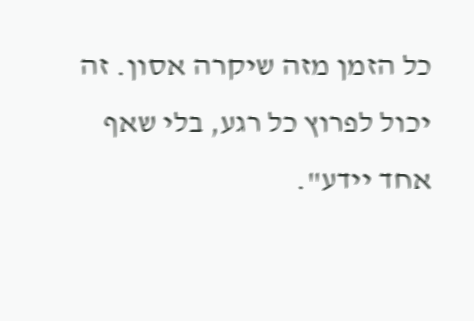כל הזמן מזה שיקרה אסון. זה יכול לפרוץ כל רגע, בלי שאף אחד יידע".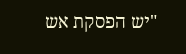"יש הפסקת אש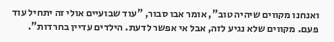ואנחנו מקווים שיהיה טוב", אומר אבו סבור, "עוד שבועיים אולי זה יתחיל עוד פעם. מקווים שלא נגיע לזה, אבל אי אפשר לדעת. הילדים עדיין בחרדות".